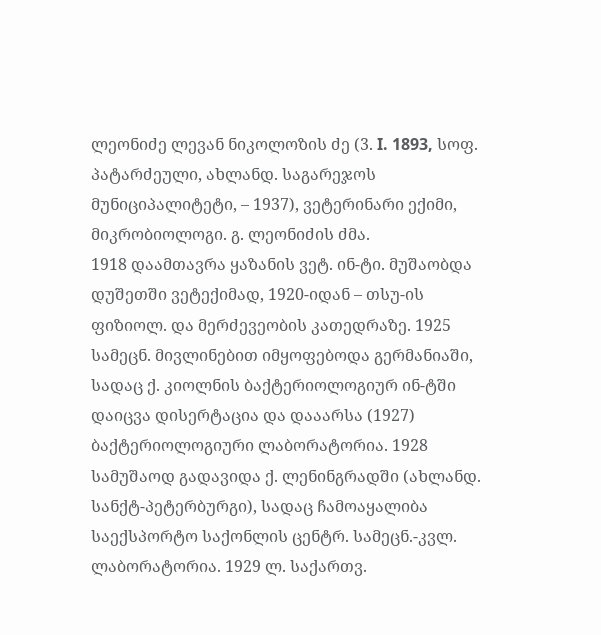ლეონიძე ლევან ნიკოლოზის ძე (3. I. 1893, სოფ. პატარძეული, ახლანდ. საგარეჯოს მუნიციპალიტეტი, – 1937), ვეტერინარი ექიმი, მიკრობიოლოგი. გ. ლეონიძის ძმა.
1918 დაამთავრა ყაზანის ვეტ. ინ-ტი. მუშაობდა დუშეთში ვეტექიმად, 1920-იდან – თსუ-ის ფიზიოლ. და მერძევეობის კათედრაზე. 1925 სამეცნ. მივლინებით იმყოფებოდა გერმანიაში, სადაც ქ. კიოლნის ბაქტერიოლოგიურ ინ-ტში დაიცვა დისერტაცია და დააარსა (1927) ბაქტერიოლოგიური ლაბორატორია. 1928 სამუშაოდ გადავიდა ქ. ლენინგრადში (ახლანდ. სანქტ-პეტერბურგი), სადაც ჩამოაყალიბა საექსპორტო საქონლის ცენტრ. სამეცნ.-კვლ. ლაბორატორია. 1929 ლ. საქართვ.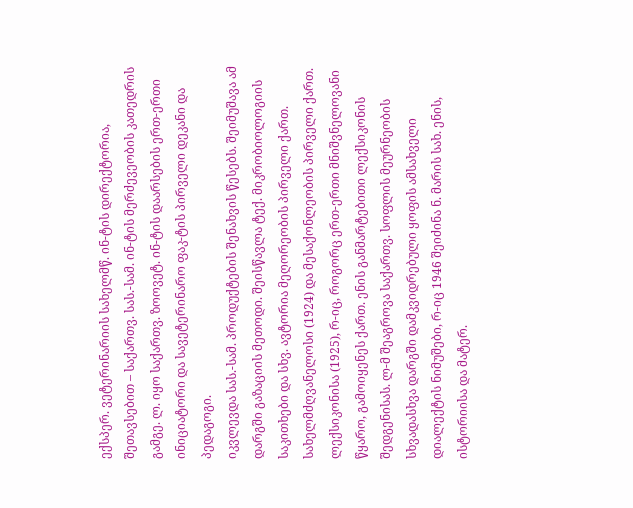ექსპერ. ვეტერინარიის სახელმწ. ინ-ტის დირექტორია, შეთავსებით – საქართვ. სას.-სამ. ინ-ტის მერძევეობის კათედრის გამგე. ლ. იყო საქართვ. ზოოვეტ. ინ-ტის დაარსების ერთ-ერთი ინიციატორი და სავეტერინარო ფაკ-ტის პირველი დეკანი და პედაგოგი.
იკვლევდა სას.-სამ. პროდუქტების შენახვის წესებს. შეიმუშავა ამ დარგში გაზაციის მეთოდი. შეისწავლა ტექ. მიკრობიოლოგიის საკითხები და სხვ. ავტორია მეღორეობის პირველი ქართ. სახელმძღვანელოსი (1924) და მესაქონლეობის პირველი ქართ. ლექსიკონისა (1925), რ-იც, როგორც ერთ-ერთი მნიშვნელოვანი წყარო, გამოიყენეს ქართ. ენის განმარტებითი ლექსიკონის შედგენისას. ლ-მ შეაგროვა საქართვ. სოფლის მეურნეობის სხვადასხვა დარგში დამკვიდრებული ყოფის ამსახველი დიალექტის ნიმუშები, რ-იც 1946 შეიძინა ნ. მარის სახ. ენის, ისტორიისა და მატერ.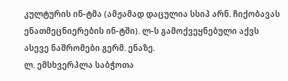კულტურის ინ-ტმა (ამჟამად დაცულია სსიპ არნ. ჩიქობავას ენათმეცნიერების ინ-ტში). ლ-ს გამოქვეყნებული აქვს ასევე ნაშრომები გერმ. ენაზე.
ლ. ემსხვერპლა საბჭოთა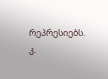რეპრესიებს.
კ.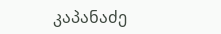კაპანაძე